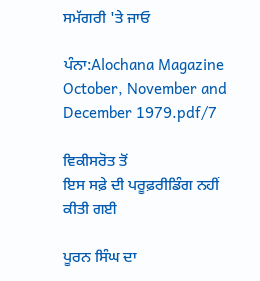ਸਮੱਗਰੀ 'ਤੇ ਜਾਓ

ਪੰਨਾ:Alochana Magazine October, November and December 1979.pdf/7

ਵਿਕੀਸਰੋਤ ਤੋਂ
ਇਸ ਸਫ਼ੇ ਦੀ ਪਰੂਫ਼ਰੀਡਿੰਗ ਨਹੀਂ ਕੀਤੀ ਗਈ

ਪੂਰਨ ਸਿੰਘ ਦਾ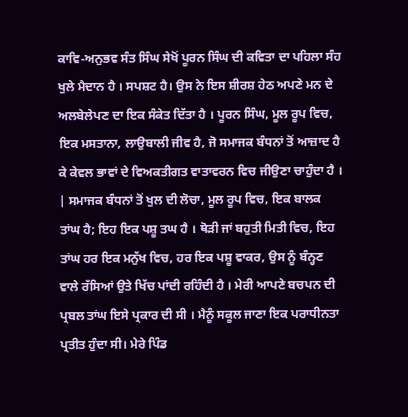ਕਾਵਿ-ਅਨੁਭਵ ਸੰਤ ਸਿੰਘ ਸੇਖੋਂ ਪੂਰਨ ਸਿੰਘ ਦੀ ਕਵਿਤਾ ਦਾ ਪਹਿਲਾ ਸੰਹ ਖੁਲੇ ਮੈਦਾਨ ਹੈ । ਸਪਸ਼ਟ ਹੈ। ਉਸ ਨੇ ਇਸ ਸ਼ੀਰਸ਼ ਹੇਠ ਅਪਣੇ ਮਨ ਦੇ ਅਲਬੇਲੇਪਣ ਦਾ ਇਕ ਸੰਕੇਤ ਦਿੱਤਾ ਹੈ । ਪੂਰਨ ਸਿੰਘ, ਮੂਲ ਰੂਪ ਵਿਚ, ਇਕ ਮਸਤਾਨਾ, ਲਾਉਬਾਲੀ ਜੀਵ ਹੈ, ਜੋ ਸਮਾਜਕ ਬੰਧਨਾਂ ਤੋਂ ਆਜ਼ਾਦ ਹੈ ਕੇ ਕੇਵਲ ਭਾਵਾਂ ਦੇ ਵਿਅਕਤੀਗਤ ਵਾਤਾਵਰਨ ਵਿਚ ਜੀਉਣਾ ਚਾਹੁੰਦਾ ਹੈ । | ਸਮਾਜਕ ਬੰਧਨਾਂ ਤੋਂ ਖੁਲ ਦੀ ਲੋਚਾ, ਮੂਲ ਰੂਪ ਵਿਚ, ਇਕ ਬਾਲਕ ਤਾਂਘ ਹੈ; ਇਹ ਇਕ ਪਸ਼ੂ ਤਘ ਹੈ । ਥੋੜੀ ਜਾਂ ਬਹੁਤੀ ਮਿਤੀ ਵਿਚ, ਇਹ ਤਾਂਘ ਹਰ ਇਕ ਮਨੁੱਖ ਵਿਚ, ਹਰ ਇਕ ਪਸ਼ੂ ਵਾਕਰ, ਉਸ ਨੂੰ ਬੰਨ੍ਹਣ ਵਾਲੇ ਰੱਸਿਆਂ ਉਤੇ ਖਿੱਚ ਪਾਂਦੀ ਰਹਿੰਦੀ ਹੈ । ਮੇਰੀ ਆਪਣੇ ਬਚਪਨ ਦੀ ਪ੍ਰਬਲ ਤਾਂਘ ਇਸੇ ਪ੍ਰਕਾਰ ਦੀ ਸੀ । ਮੈਨੂੰ ਸਕੂਲ ਜਾਣਾ ਇਕ ਪਰਾਧੀਨਤਾ ਪ੍ਰਤੀਤ ਹੁੰਦਾ ਸੀ। ਮੇਰੇ ਪਿੰਡ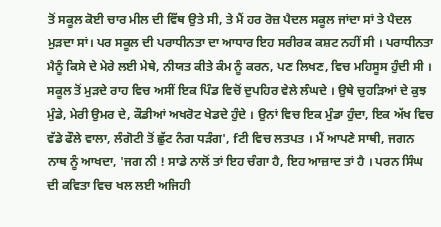ਤੋਂ ਸਕੂਲ ਕੋਈ ਚਾਰ ਮੀਲ ਦੀ ਵਿੱਥ ਉਤੇ ਸੀ, ਤੇ ਮੈਂ ਹਰ ਰੋਜ਼ ਪੈਦਲ ਸਕੂਲ ਜਾਂਦਾ ਸਾਂ ਤੇ ਪੈਦਲ ਮੁੜਦਾ ਸਾਂ। ਪਰ ਸਕੂਲ ਦੀ ਪਰਾਧੀਨਤਾ ਦਾ ਆਧਾਰ ਇਹ ਸਰੀਰਕ ਕਸ਼ਟ ਨਹੀਂ ਸੀ । ਪਰਾਧੀਨਤਾ ਮੈਨੂੰ ਕਿਸੇ ਦੇ ਮੇਰੇ ਲਈ ਮੇਥੇ, ਨੀਯਤ ਕੀਤੇ ਕੰਮ ਨੂੰ ਕਰਨ, ਪਣ ਲਿਖਣ, ਵਿਚ ਮਹਿਸੂਸ ਹੁੰਦੀ ਸੀ । ਸਕੂਲ ਤੋਂ ਮੁੜਦੇ ਰਾਹ ਵਿਚ ਅਸੀਂ ਇਕ ਪਿੰਡ ਵਿਚੋਂ ਦੁਪਹਿਰ ਵੇਲੇ ਲੰਘਦੇ । ਉਥੇ ਚੁਹੜਿਆਂ ਦੇ ਕੁਝ ਮੁੰਡੇ, ਮੇਰੀ ਉਮਰ ਦੇ, ਕੌਡੀਆਂ ਅਖਰੋਟ ਖੇਡਦੇ ਹੁੰਦੇ । ਉਨਾਂ ਵਿਚ ਇਕ ਮੁੰਡਾ ਹੁੰਦਾ, ਇਕ ਅੱਖ ਵਿਚ ਵੱਡੇ ਫੌਲੇ ਵਾਲਾ, ਲੰਗੋਟੀ ਤੋਂ ਛੁੱਟ ਨੰਗ ਧੜੰਗ', fਟੀ ਵਿਚ ਲਤਪਤ । ਮੈਂ ਆਪਣੇ ਸਾਥੀ, ਜਗਨ ਨਾਥ ਨੂੰ ਆਖਦਾ, 'ਜਗ ਨੀ ! ਸਾਡੇ ਨਾਲੋਂ ਤਾਂ ਇਹ ਚੰਗਾ ਹੈ, ਇਹ ਆਜ਼ਾਦ ਤਾਂ ਹੈ । ਪਰਨ ਸਿੰਘ ਦੀ ਕਵਿਤਾ ਵਿਚ ਖਲ ਲਈ ਅਜਿਹੀ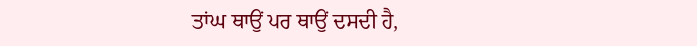ਤਾਂਘ ਥਾਉਂ ਪਰ ਥਾਉਂ ਦਸਦੀ ਹੈ,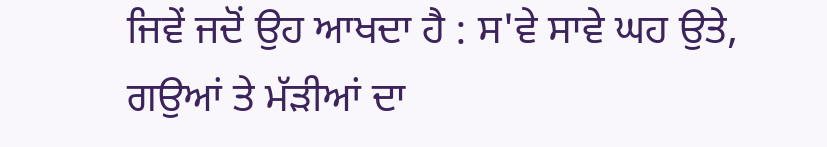ਜਿਵੇਂ ਜਦੋਂ ਉਹ ਆਖਦਾ ਹੈ : ਸ'ਵੇ ਸਾਵੇ ਘਹ ਉਤੇ, ਗਉਆਂ ਤੇ ਮੱੜੀਆਂ ਦਾ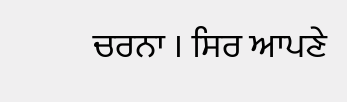ਚਰਨਾ । ਸਿਰ ਆਪਣੇ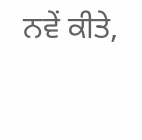ਨਵੇਂ ਕੀਤੇ,